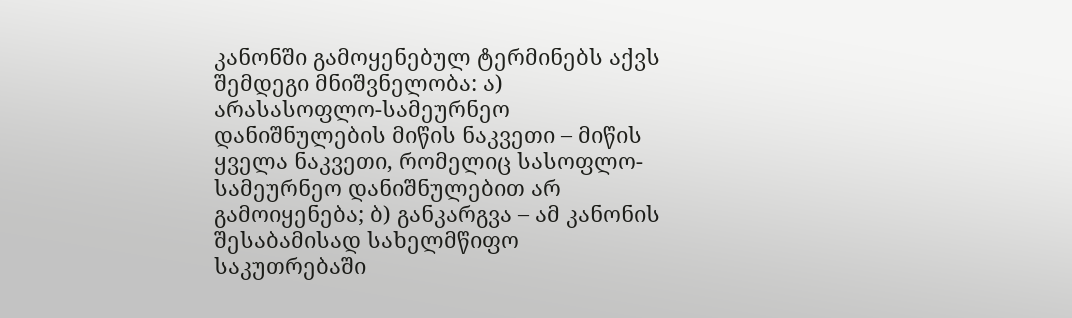კანონში გამოყენებულ ტერმინებს აქვს შემდეგი მნიშვნელობა: ა) არასასოფლო-სამეურნეო დანიშნულების მიწის ნაკვეთი – მიწის ყველა ნაკვეთი, რომელიც სასოფლო-სამეურნეო დანიშნულებით არ გამოიყენება; ბ) განკარგვა – ამ კანონის შესაბამისად სახელმწიფო საკუთრებაში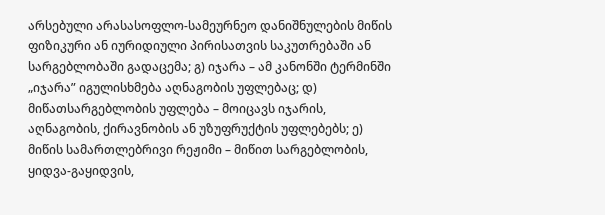არსებული არასასოფლო-სამეურნეო დანიშნულების მიწის ფიზიკური ან იურიდიული პირისათვის საკუთრებაში ან სარგებლობაში გადაცემა; გ) იჯარა – ამ კანონში ტერმინში „იჯარა” იგულისხმება აღნაგობის უფლებაც; დ) მიწათსარგებლობის უფლება – მოიცავს იჯარის, აღნაგობის, ქირავნობის ან უზუფრუქტის უფლებებს; ე) მიწის სამართლებრივი რეჟიმი – მიწით სარგებლობის, ყიდვა-გაყიდვის,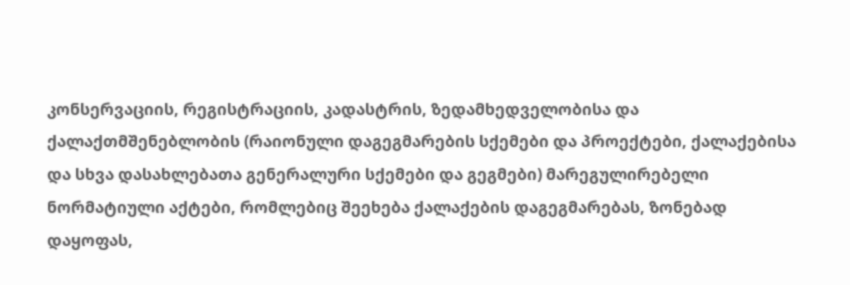კონსერვაციის, რეგისტრაციის, კადასტრის, ზედამხედველობისა და ქალაქთმშენებლობის (რაიონული დაგეგმარების სქემები და პროექტები, ქალაქებისა და სხვა დასახლებათა გენერალური სქემები და გეგმები) მარეგულირებელი ნორმატიული აქტები, რომლებიც შეეხება ქალაქების დაგეგმარებას, ზონებად დაყოფას,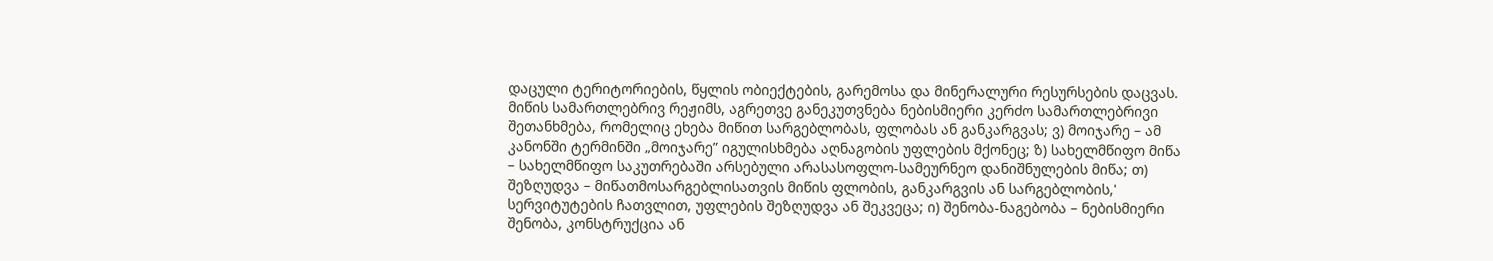დაცული ტერიტორიების, წყლის ობიექტების, გარემოსა და მინერალური რესურსების დაცვას. მიწის სამართლებრივ რეჟიმს, აგრეთვე განეკუთვნება ნებისმიერი კერძო სამართლებრივი შეთანხმება, რომელიც ეხება მიწით სარგებლობას, ფლობას ან განკარგვას; ვ) მოიჯარე – ამ კანონში ტერმინში „მოიჯარე” იგულისხმება აღნაგობის უფლების მქონეც; ზ) სახელმწიფო მიწა – სახელმწიფო საკუთრებაში არსებული არასასოფლო-სამეურნეო დანიშნულების მიწა; თ) შეზღუდვა – მიწათმოსარგებლისათვის მიწის ფლობის, განკარგვის ან სარგებლობის,' სერვიტუტების ჩათვლით, უფლების შეზღუდვა ან შეკვეცა; ი) შენობა-ნაგებობა – ნებისმიერი შენობა, კონსტრუქცია ან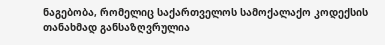ნაგებობა, რომელიც საქართველოს სამოქალაქო კოდექსის თანახმად განსაზღვრულია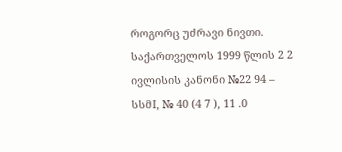როგორც უძრავი ნივთი. საქართველოს 1999 წლის 2 2 ივლისის კანონი №22 94 – სსმI, № 40 (4 7 ), 11 .0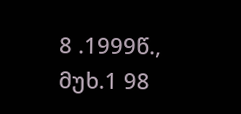8 .1999წ., მუხ.1 98